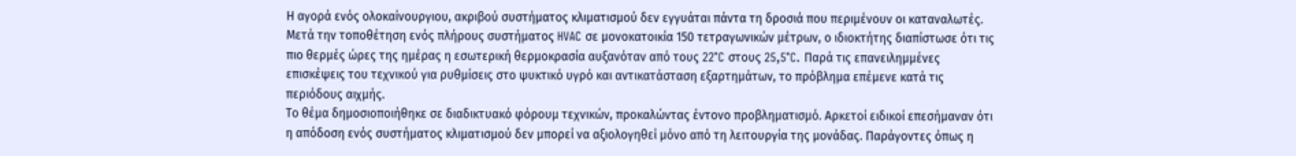Η αγορά ενός ολοκαίνουργιου, ακριβού συστήματος κλιματισμού δεν εγγυάται πάντα τη δροσιά που περιμένουν οι καταναλωτές.
Μετά την τοποθέτηση ενός πλήρους συστήματος HVAC σε μονοκατοικία 150 τετραγωνικών μέτρων, ο ιδιοκτήτης διαπίστωσε ότι τις πιο θερμές ώρες της ημέρας η εσωτερική θερμοκρασία αυξανόταν από τους 22°C στους 25,5°C. Παρά τις επανειλημμένες επισκέψεις του τεχνικού για ρυθμίσεις στο ψυκτικό υγρό και αντικατάσταση εξαρτημάτων, το πρόβλημα επέμενε κατά τις περιόδους αιχμής.
Το θέμα δημοσιοποιήθηκε σε διαδικτυακό φόρουμ τεχνικών, προκαλώντας έντονο προβληματισμό. Αρκετοί ειδικοί επεσήμαναν ότι η απόδοση ενός συστήματος κλιματισμού δεν μπορεί να αξιολογηθεί μόνο από τη λειτουργία της μονάδας. Παράγοντες όπως η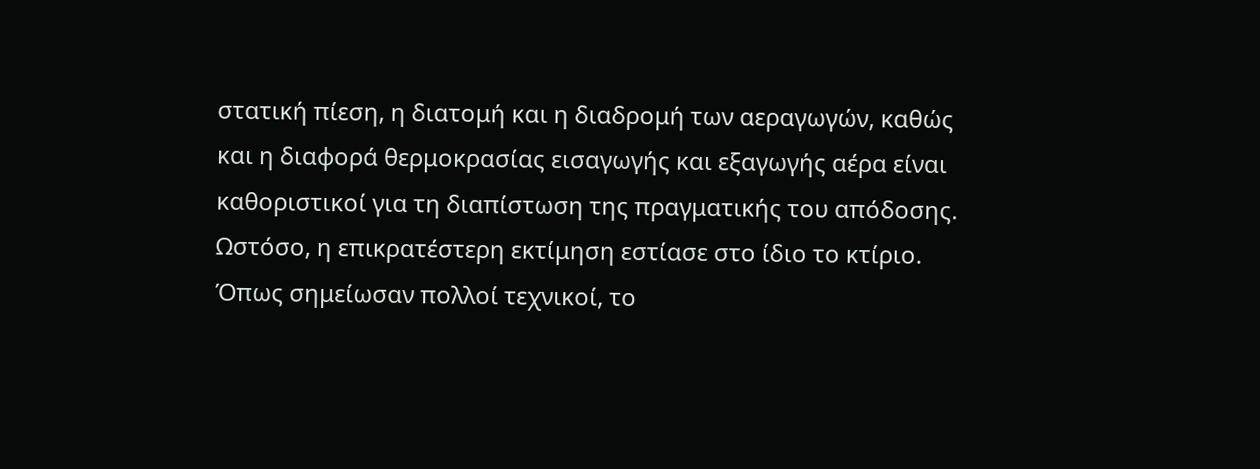στατική πίεση, η διατομή και η διαδρομή των αεραγωγών, καθώς και η διαφορά θερμοκρασίας εισαγωγής και εξαγωγής αέρα είναι καθοριστικοί για τη διαπίστωση της πραγματικής του απόδοσης.
Ωστόσο, η επικρατέστερη εκτίμηση εστίασε στο ίδιο το κτίριο.
Όπως σημείωσαν πολλοί τεχνικοί, το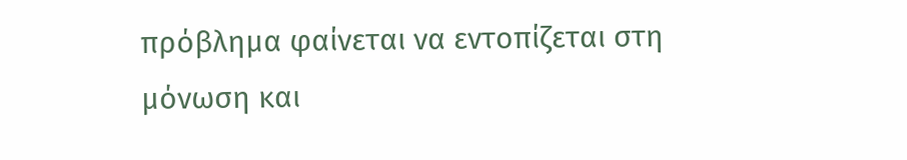πρόβλημα φαίνεται να εντοπίζεται στη μόνωση και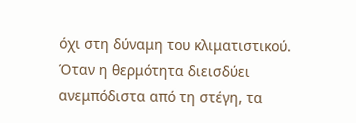όχι στη δύναμη του κλιματιστικού. Όταν η θερμότητα διεισδύει ανεμπόδιστα από τη στέγη, τα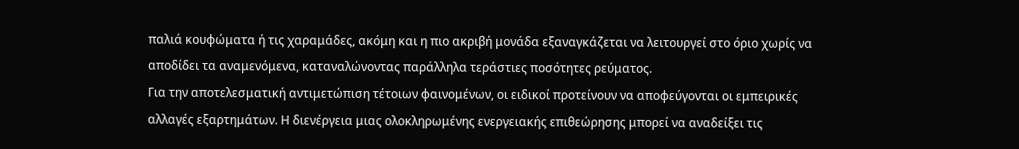παλιά κουφώματα ή τις χαραμάδες, ακόμη και η πιο ακριβή μονάδα εξαναγκάζεται να λειτουργεί στο όριο χωρίς να αποδίδει τα αναμενόμενα, καταναλώνοντας παράλληλα τεράστιες ποσότητες ρεύματος.
Για την αποτελεσματική αντιμετώπιση τέτοιων φαινομένων, οι ειδικοί προτείνουν να αποφεύγονται οι εμπειρικές αλλαγές εξαρτημάτων. Η διενέργεια μιας ολοκληρωμένης ενεργειακής επιθεώρησης μπορεί να αναδείξει τις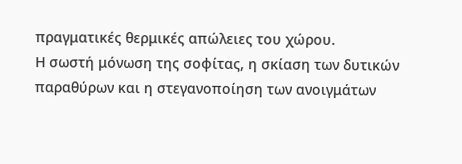πραγματικές θερμικές απώλειες του χώρου.
Η σωστή μόνωση της σοφίτας, η σκίαση των δυτικών παραθύρων και η στεγανοποίηση των ανοιγμάτων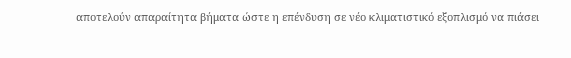αποτελούν απαραίτητα βήματα ώστε η επένδυση σε νέο κλιματιστικό εξοπλισμό να πιάσει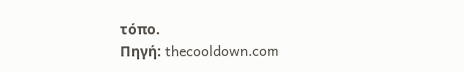τόπο.
Πηγή: thecooldown.com